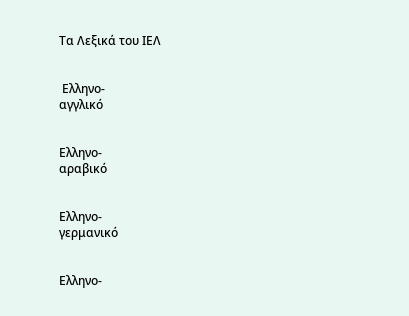Τα Λεξικά του ΙΕΛ


 Ελληνο-
αγγλικό


Ελληνο-
αραβικό


Ελληνο-
γερμανικό


Ελληνο-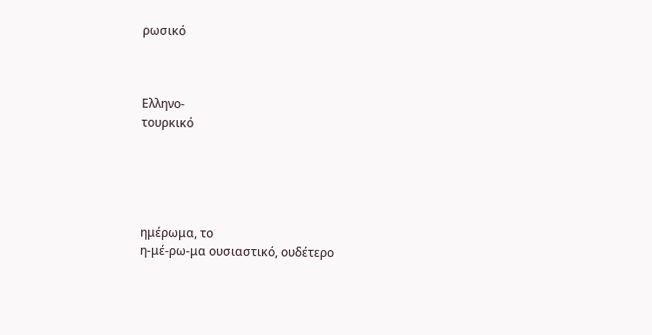ρωσικό



Ελληνο-
τουρκικό





ημέρωμα, το
η-μέ-ρω-μα ουσιαστικό, ουδέτερο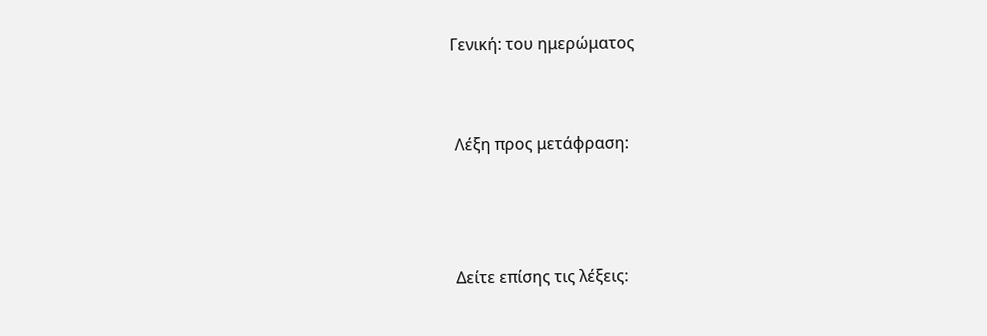Γενική: του ημερώματος


 Λέξη προς μετάφραση:



 Δείτε επίσης τις λέξεις: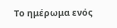Το ημέρωμα ενός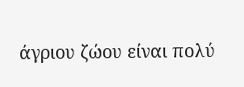άγριου ζώου είναι πολύ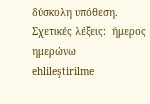δύσκολη υπόθεση.
Σχετικές λέξεις:  ήμερος ημερώνω
ehlileştirilme